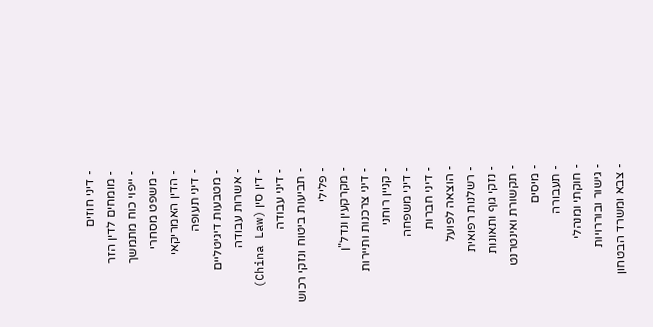- דיני חוזים
- מומחים לדין הזר
- ייפוי כוח מתמשך
- משפט מסחרי
- הדין האמריקאי
- דיני תעופה
- מטבעות דיגיטליים
- אשרות עבודה
- דין סין (China Law)
- דיני עבודה
- תביעות ביטוח ונזקי רכוש
- פלילי
- מקרקעין ונדל"ן
- דיני צרכנות ותיירות
- קניין רוחני
- דיני משפחה
- דיני חברות
- הוצאה לפועל
- רשלנות רפואית
- נזקי גוף ותאונות
- תקשורת ואינטרנט
- מיסים
- תעבורה
- חוקתי ומנהלי
- גישור ובוררויות
- צבא ומשרד הבטחון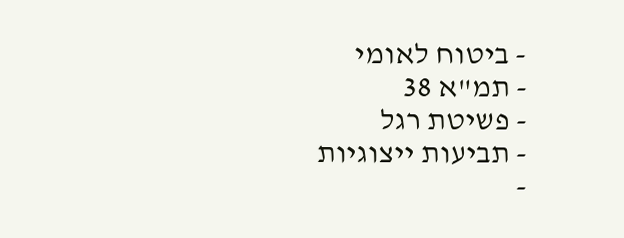- ביטוח לאומי
- תמ"א 38
- פשיטת רגל
- תביעות ייצוגיות
-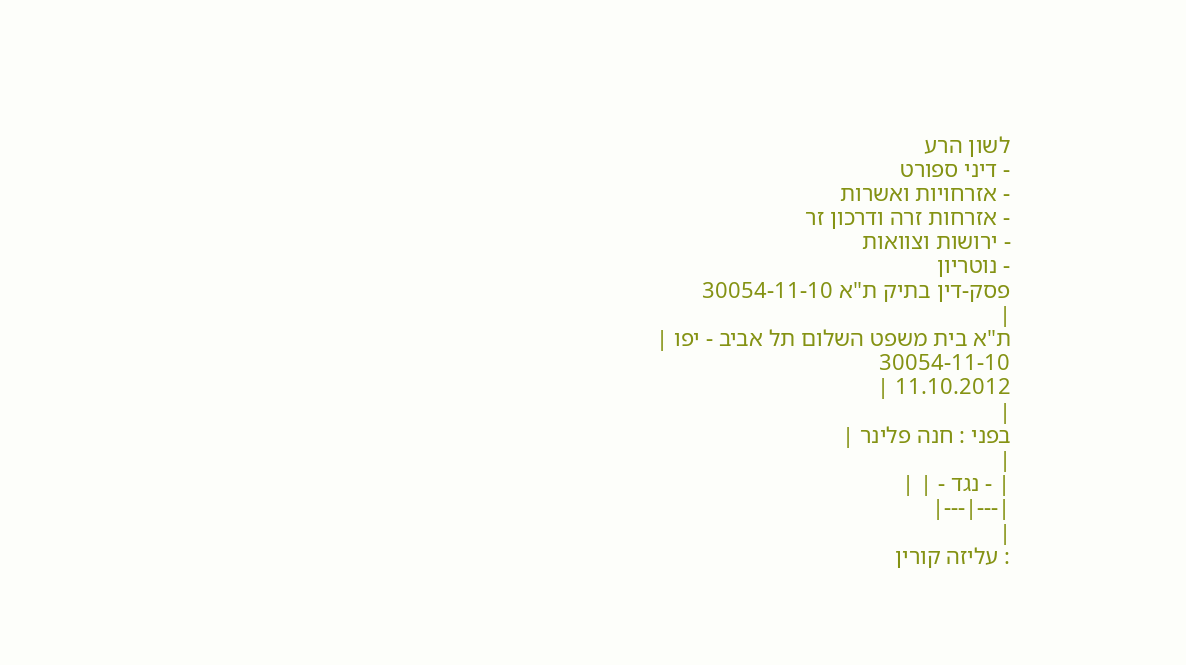לשון הרע
- דיני ספורט
- אזרחויות ואשרות
- אזרחות זרה ודרכון זר
- ירושות וצוואות
- נוטריון
פסק-דין בתיק ת"א 30054-11-10
|
ת"א בית משפט השלום תל אביב - יפו |
30054-11-10
11.10.2012 |
|
בפני : חנה פלינר |
|
| - נגד - | |
|---|---|
|
: עליזה קורין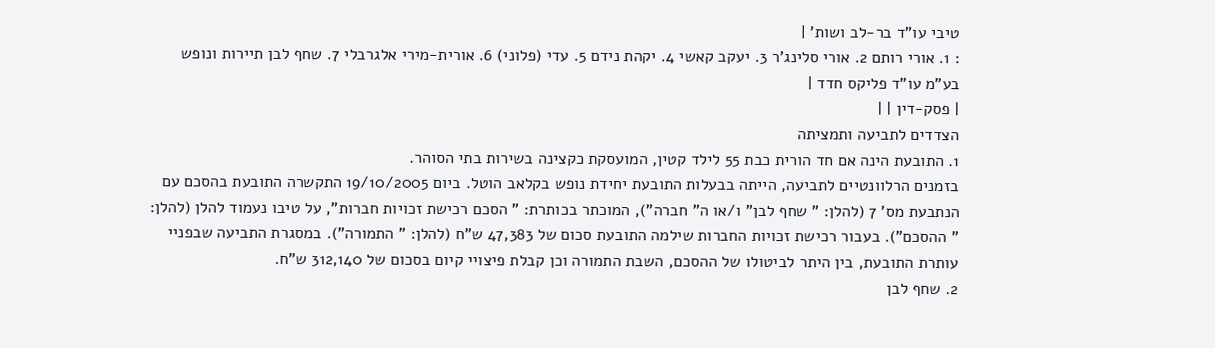טיבי עו"ד בר-לב ושות' |
: 1. אורי רותם 2. אורי סלינג'ר 3. יעקב קאשי 4. יקהת נידם 5. עדי (פלוני) 6. אורית-מירי אלגרבלי 7. שחף לבן תיירות ונופש בע"מ עו"ד פליקס חדד |
| פסק-דין | |
הצדדים לתביעה ותמציתה
1. התובעת הינה אם חד הורית כבת 55 לילד קטין, המועסקת כקצינה בשירות בתי הסוהר.
בזמנים הרלוונטיים לתביעה, הייתה בבעלות התובעת יחידת נופש בקלאב הוטל. ביום 19/10/2005 התקשרה התובעת בהסכם עם הנתבעת מס' 7 (להלן: " שחף לבן" ו/או ה" חברה"), המוכתר בכותרת: " הסכם רכישת זכויות חברות", על טיבו נעמוד להלן (להלן: " ההסכם"). בעבור רכישת זכויות החברות שילמה התובעת סכום של 47,383 ש"ח (להלן: " התמורה"). במסגרת התביעה שבפניי עותרת התובעת, בין היתר לביטולו של ההסכם, השבת התמורה וכן קבלת פיצויי קיום בסכום של 312,140 ש"ח.
2. שחף לבן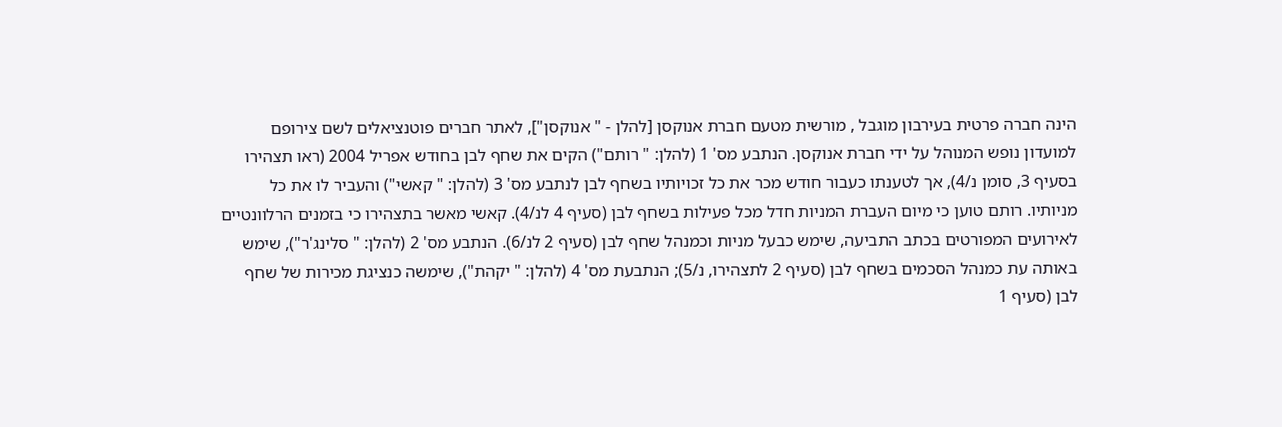הינה חברה פרטית בעירבון מוגבל , מורשית מטעם חברת אנוקסן [להלן - " אנוקסן"], לאתר חברים פוטנציאלים לשם צירופם למועדון נופש המנוהל על ידי חברת אנוקסן. הנתבע מס' 1 (להלן: " רותם") הקים את שחף לבן בחודש אפריל 2004 (ראו תצהירו בסעיף 3, סומן נ/4), אך לטענתו כעבור חודש מכר את כל זכויותיו בשחף לבן לנתבע מס' 3 (להלן: " קאשי") והעביר לו את כל מניותיו. רותם טוען כי מיום העברת המניות חדל מכל פעילות בשחף לבן (סעיף 4 לנ/4). קאשי מאשר בתצהירו כי בזמנים הרלוונטיים לאירועים המפורטים בכתב התביעה, שימש כבעל מניות וכמנהל שחף לבן (סעיף 2 לנ/6). הנתבע מס' 2 (להלן: " סלינג'ר"), שימש באותה עת כמנהל הסכמים בשחף לבן (סעיף 2 לתצהירו, נ/5); הנתבעת מס' 4 (להלן: " יקהת"), שימשה כנציגת מכירות של שחף לבן (סעיף 1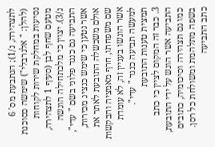לתצהירה, נ/1); הנתבעת מס' 6 (להלן: " אלגרבלי") שימשה כסוכנת נסיעות במחלקת שירות לקוחות מטעם שחף לבן (סעיף 1 לתצהירה, נ/3). יצוין כי מלכתחילה הוגשה התביעה גם כנגד פלוני בשם " עדי", אשר נטען כי שימש כנציג מכירות, אולם משכשלה התובעת לאתר את שם משפחתו, חרף מאמציה והבקשות אשר הוגשו בעניין זה, לא עומדת למעשה תביעה כנגד " עדי".
תמצית טענות התובעת
3. כבר זה המקום לציין כי כתב התביעה אשר הוגש על ידי התובעת, כמו גם תצהירה וסיכומיה, כתובים בשפה מתלהמת ומשולחת כל רסן. כתב התביעה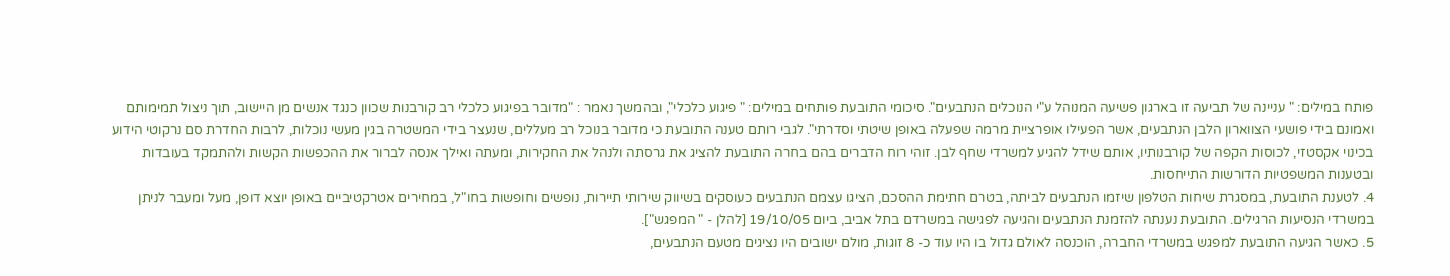פותח במילים: " עניינה של תביעה זו בארגון פשיעה המנוהל ע"י הנוכלים הנתבעים". סיכומי התובעת פותחים במילים: " פיגוע כלכלי", ובהמשך נאמר : "מדובר בפיגוע כלכלי רב קורבנות שכוון כנגד אנשים מן היישוב, תוך ניצול תמימותם ואמונם בידי פושעי הצווארון הלבן הנתבעים, אשר הפעילו אופרציית מרמה שפעלה באופן שיטתי וסדרתי". לגבי רותם טענה התובעת כי מדובר בנוכל רב מעללים, שנעצר בידי המשטרה בגין מעשי נוכלות, לרבות החדרת סם נרקוטי הידוע בכינוי אקסטזי, לכוסות הקפה של קורבנותיו, אותם שידל להגיע למשרדי שחף לבן. זוהי רוח הדברים בהם בחרה התובעת להציג את גרסתה ולנהל את החקירות, ומעתה ואילך אנסה לברור את ההכפשות הקשות ולהתמקד בעובדות ובטענות המשפטיות הדורשות התייחסות.
4. לטענת התובעת, במסגרת שיחות הטלפון שיזמו הנתבעים לביתה, בטרם חתימת ההסכם, הציגו עצמם הנתבעים כעוסקים בשיווק שירותי תיירות, נופשים וחופשות בחו"ל, במחירים אטרקטיביים באופן יוצא דופן, מעל ומעבר לניתן במשרדי הנסיעות הרגילים. התובעת נענתה להזמנת הנתבעים והגיעה לפגישה במשרדם בתל אביב, ביום 19/10/05 [להלן - " המפגש"].
5. כאשר הגיעה התובעת למפגש במשרדי החברה, הוכנסה לאולם גדול בו היו עוד כ- 8 זוגות, מולם ישובים היו נציגים מטעם הנתבעים,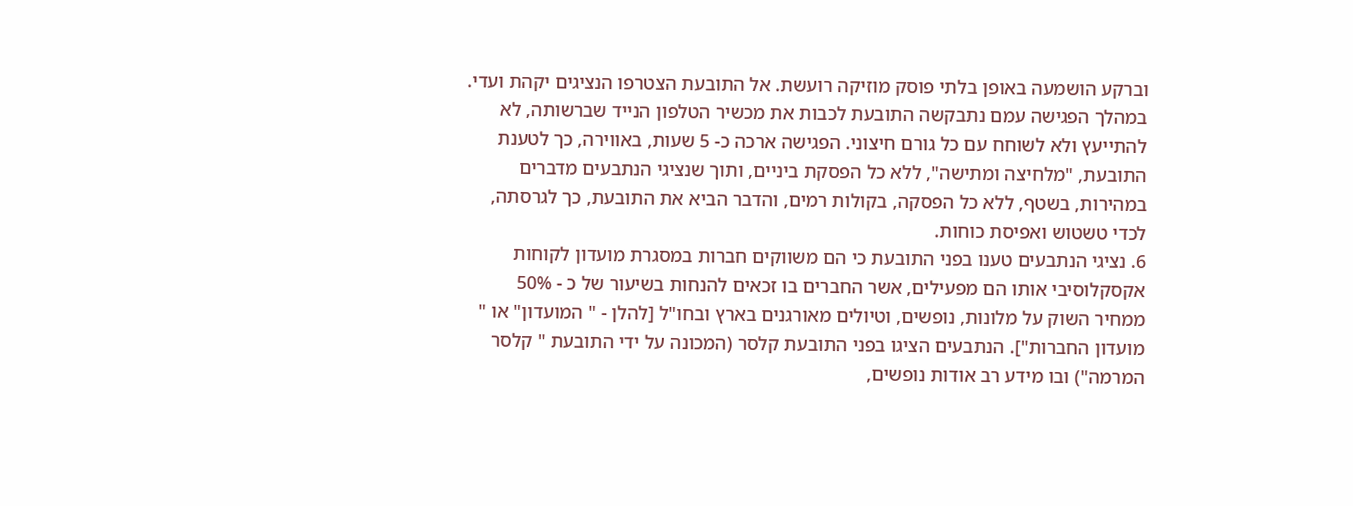וברקע הושמעה באופן בלתי פוסק מוזיקה רועשת. אל התובעת הצטרפו הנציגים יקהת ועדי. במהלך הפגישה עמם נתבקשה התובעת לכבות את מכשיר הטלפון הנייד שברשותה, לא להתייעץ ולא לשוחח עם כל גורם חיצוני. הפגישה ארכה כ- 5 שעות, באווירה, כך לטענת התובעת, "מלחיצה ומתישה", ללא כל הפסקת ביניים, ותוך שנציגי הנתבעים מדברים במהירות, בשטף, ללא כל הפסקה, בקולות רמים, והדבר הביא את התובעת, כך לגרסתה, לכדי טשטוש ואפיסת כוחות.
6. נציגי הנתבעים טענו בפני התובעת כי הם משווקים חברות במסגרת מועדון לקוחות אקסקלוסיבי אותו הם מפעילים, אשר החברים בו זכאים להנחות בשיעור של כ - 50% ממחיר השוק על מלונות, נופשים, וטיולים מאורגנים בארץ ובחו"ל [להלן - " המועדון" או " מועדון החברות"]. הנתבעים הציגו בפני התובעת קלסר (המכונה על ידי התובעת " קלסר המרמה") ובו מידע רב אודות נופשים,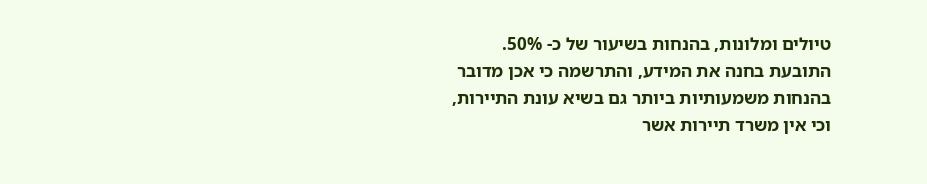טיולים ומלונות, בהנחות בשיעור של כ- 50%. התובעת בחנה את המידע, והתרשמה כי אכן מדובר בהנחות משמעותיות ביותר גם בשיא עונת התיירות, וכי אין משרד תיירות אשר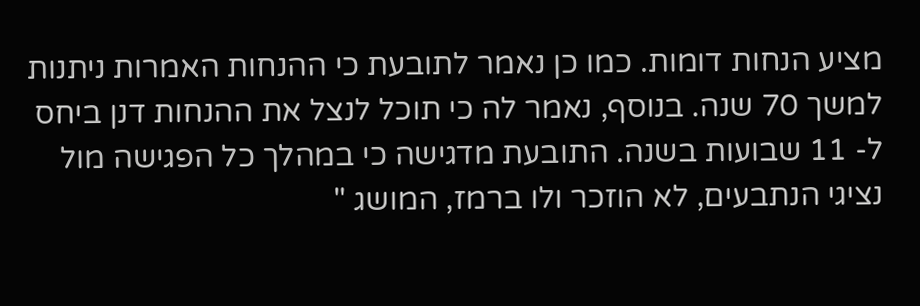מציע הנחות דומות. כמו כן נאמר לתובעת כי ההנחות האמרות ניתנות למשך 70 שנה. בנוסף, נאמר לה כי תוכל לנצל את ההנחות דנן ביחס ל- 11 שבועות בשנה. התובעת מדגישה כי במהלך כל הפגישה מול נציגי הנתבעים, לא הוזכר ולו ברמז, המושג "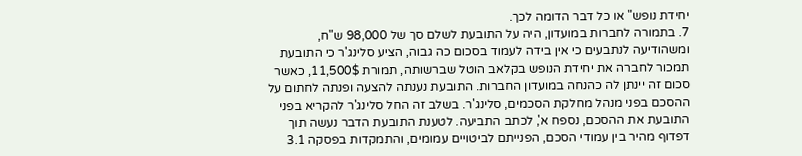יחידת נופש" או כל דבר הדומה לכך.
7. בתמורה לחברות במועדון, היה על התובעת לשלם סך של 98,000 ש"ח, ומשהודיעה לנתבעים כי אין בידה לעמוד בסכום כה גבוה, הציע סלינג'ר כי התובעת תמכור לחברה את יחידת הנופש בקלאב הוטל שברשותה, תמורת 11,500$, כאשר סכום זה יינתן לה כהנחה במועדון החברות. התובעת נענתה להצעה ופנתה לחתום על ההסכם בפני מנהל מחלקת הסכמים, סלינג'ר. בשלב זה החל סלינג'ר להקריא בפני התובעת את ההסכם, נספח א', לכתב התביעה. לטענת התובעת הדבר נעשה תוך דפדוף מהיר בין עמודי הסכם, הפנייתם לביטויים עמומים, והתמקדות בפסקה 3.1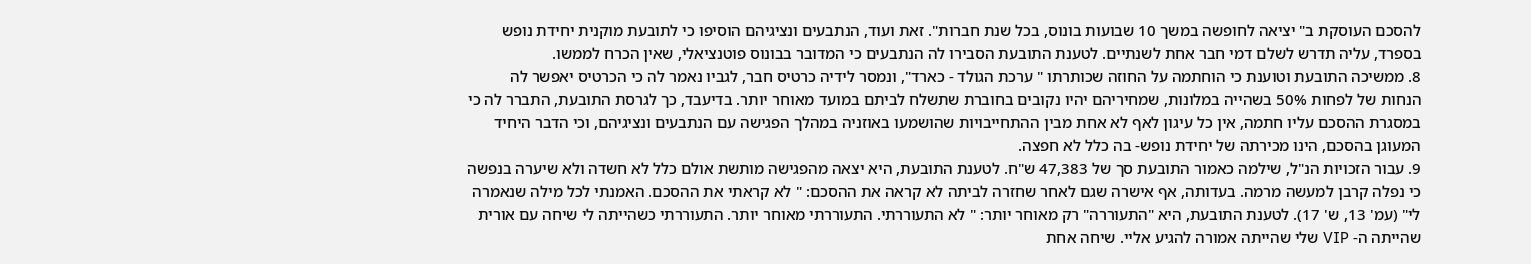להסכם העוסקת ב" יציאה לחופשה במשך 10 שבועות בונוס, בכל שנת חברות". זאת ועוד, הנתבעים ונציגיהם הוסיפו כי לתובעת מוקנית יחידת נופש בספרד, עליה תדרש לשלם דמי חבר אחת לשנתיים. לטענת התובעת הסבירו לה הנתבעים כי המדובר בבונוס פוטנציאלי, שאין הכרח לממשו.
8. ממשיכה התובעת וטוענת כי הוחתמה על החוזה שכותרתו " ערכת הגולד - כארד", ונמסר לידיה כרטיס חבר, לגביו נאמר לה כי הכרטיס יאפשר לה הנחות של לפחות 50% בשהייה במלונות, שמחיריהם יהיו נקובים בחוברת שתשלח לביתם במועד מאוחר יותר. בדיעבד, כך לגרסת התובעת, התברר לה כי במסגרת ההסכם עליו חתמה, אין כל עיגון לאף לא אחת מבין ההתחייבויות שהושמעו באוזניה במהלך הפגישה עם הנתבעים ונציגיהם, וכי הדבר היחיד המעוגן בהסכם, הינו מכירתה של יחידת נופש- בה כלל לא חפצה.
9. עבור הזכויות הנ"ל, שילמה כאמור התובעת סך של 47,383 ש"ח. לטענת התובעת, היא יצאה מהפגישה מותשת אולם כלל לא חשדה ולא שיערה בנפשה כי נפלה קרבן למעשה מרמה. בעדותה, אף אישרה שגם לאחר שחזרה לביתה לא קראה את ההסכם: " לא קראתי את ההסכם. האמנתי לכל מילה שנאמרה לי" (עמ' 13, ש' 17). לטענת התובעת, היא "התעוררה" רק מאוחר יותר: " לא התעוררתי. התעוררתי מאוחר יותר. התעוררתי כשהייתה לי שיחה עם אורית שהייתה ה- VIP שלי שהייתה אמורה להגיע אליי. שיחה אחת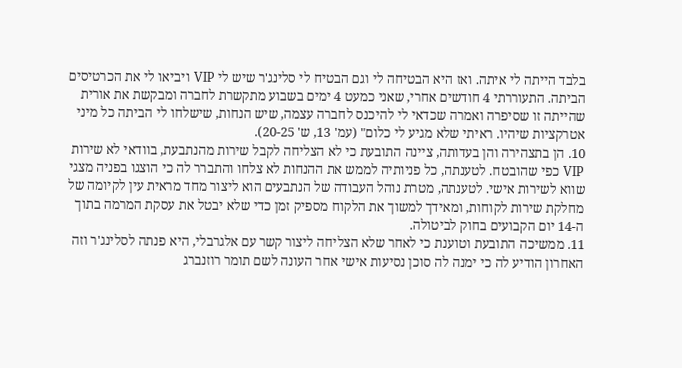בלבד הייתה לי איתה. ואז היא הבטיחה לי וגם הבטיח לי סלינג'ר שיש לי VIP ויביאו לי את הכרטיסים הביתה. התעוררתי 4 חודשים אחרי, שאני כמעט 4 ימים בשבוע מתקשרת לחברה ומבקשת את אורית שהייתה זו שסיפרה ואמרה שכדאי לי להיכנס לחברה עצמה, שיש הנחות, שישלחו לי הביתה כל מיני אטרקציות שיהיו. ראיתי שלא מגיע לי כלום" (עמ' 13, ש' 20-25).
10. הן בתצהירה והן בעדותה, ציינה התובעת כי לא הצליחה לקבל שירות מהנתבעת, בוודאי לא שירות VIP כפי שהובטח. לטענתה, כל פניותיה לממש את ההנחות לא צלחו והתברר לה כי הוצגו בפניה מצגי שווא לשירות אישי. לטענתה, מטרת נוהל העבודה של הנתבעים הוא ליצור מחד מראית עין לקיומה של מחלקת שירות לקוחות, ומאידך למשוך את הלקוח מספיק זמן כדי שלא יבטל את עסקת המרמה בתוך ה-14 יום הקבועים בחוק לביטולה.
11. ממשיכה התובעת וטוענת כי לאחר שלא הצליחה ליצור קשר עם אלגרבלי, היא פנתה לסלינג'ר וזה האחרון הודיע לה כי ימנה לה סוכן נסיעות אישי אחר העונה לשם תומר רוזנברג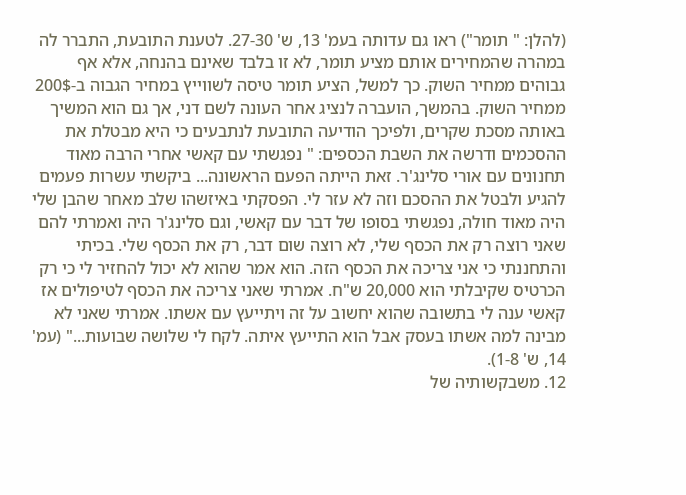(להלן: " תומר") ראו גם עדותה בעמ' 13, ש' 27-30. לטענת התובעת, התברר לה במהרה שהמחירים אותם מציע תומר, לא זו בלבד שאינם בהנחה, אלא אף גבוהים ממחיר השוק. כך למשל, הציע תומר טיסה לשווייץ במחיר הגבוה ב-200$ ממחיר השוק. בהמשך, הועברה לנציג אחר העונה לשם דני, אך גם הוא המשיך באותה מסכת שקרים, ולפיכך הודיעה התובעת לנתבעים כי היא מבטלת את ההסכמים ודרשה את השבת הכספים: " נפגשתי עם קאשי אחרי הרבה מאוד תחנונים עם אורי סלינג'ר. זאת הייתה הפעם הראשונה... ביקשתי עשרות פעמים להגיע ולבטל את ההסכם וזה לא עזר לי. הפסקתי באיזשהו שלב מאחר שהבן שלי היה מאוד חולה, נפגשתי בסופו של דבר עם קאשי, וגם סלינג'ר היה ואמרתי להם שאני רוצה רק את הכסף שלי, לא רוצה שום דבר, רק את הכסף שלי. בכיתי והתחננתי כי אני צריכה את הכסף הזה. הוא אמר שהוא לא יכול להחזיר לי כי רק הכרטיס שקיבלתי הוא 20,000 ש"ח. אמרתי שאני צריכה את הכסף לטיפולים אז קאשי ענה לי בתשובה שהוא יחשוב על זה ויתייעץ עם אשתו. אמרתי שאני לא מבינה למה אשתו בעסק אבל הוא התייעץ איתה. לקח לי שלושה שבועות..." (עמ' 14, ש' 1-8).
12. משבקשותיה של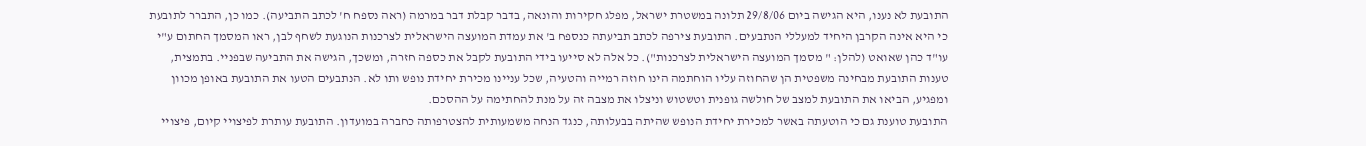התובעת לא נענו, היא הגישה ביום 29/8/06 תלונה במשטרת ישראל, מפלג חקירות והונאה, בדבר קבלת דבר במרמה (ראה נספח ח' לכתב התביעה). כמו כן, התברר לתובעת כי היא אינה הקרבן היחיד למעללי הנתבעים. התובעת צירפה לכתב תביעתה כנספח ב' את עמדת המועצה הישראלית לצרכנות הנוגעת לשחף לבן, ראו המסמך החתום ע"י עו"ד כהן שאואט (להלן: " מסמך המועצה הישראלית לצרכנות"). כל אלה לא סייעו בידי התובעת לקבל את כספה חזרה, ומשכך, הגישה את התביעה שבפניי. בתמצית, טענות התובעת מבחינה משפטית הן שהחוזה עליו הוחתמה הינו חוזה רמייה והטעיה, שכל עניינו מכירת יחידת נופש ותו לא. הנתבעים הטעו את התובעת באופן מכוון ומפגיע, הביאו את התובעת למצב של חולשה גופנית וטשטוש וניצלו את מצבה זה על מנת להחתימה על ההסכם.
התובעת טוענת גם כי הוטעתה באשר למכירת יחידת הנופש שהיתה בבעלותה, כנגד הנחה משמעותית להצטרפותה כחברה במועדון. התובעת עותרת לפיצויי קיום, פיצויי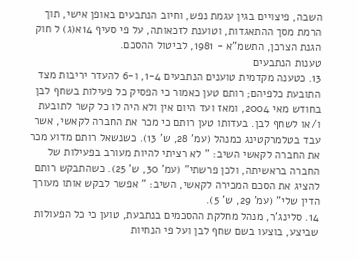השבה, פיצויים בגין עגמת נפש, וחיוב הנתבעים באופן אישי, תוך הרמת מסך ההתאגדות, וטוענת לזכאותה, על פי סעיף 14א(ג) ל חוק הגנת הצרכן, התשמ"א - 1981, לביטול ההסכם.
טענות הנתבעים
13. כטענה מקדמית טוענים הנתבעים 1-4, ו-6 להעדר יריבות מצד התובעת כלפיהם; רותם טען כאמור כי הפסיק כל פעילות בשחף לבן בחודש מאי 2004, ומאז ועד היום אין ולא היה לו כל קשר לתובעת ו/או לשחף לבן. בעדותו טען רותם כי מכר את החברה לקאשי, אשר עבד בטלמרקטינג כמנהל (עמ' 28, ש' 13). כשנשאל רותם מדוע מכר את החברה לקאשי השיב: " לא רציתי להיות מעורב בפעילות של החברה בראשיתה, ולכן פרשתי" (עמ' 30, ש' 25). כשהתבקש רותם להציג את הסכם המכירה לקאשי, השיב: " אפשר לבקש אותו מעורך הדין שלי" (עמ' 29, ש' 5).
14. סלינג'ר, מנהל מחלקת ההסכמים בנתבעת, טוען כי כל הפעולות שביצע, בוצעו בשם שחף לבן ועל פי הנחיות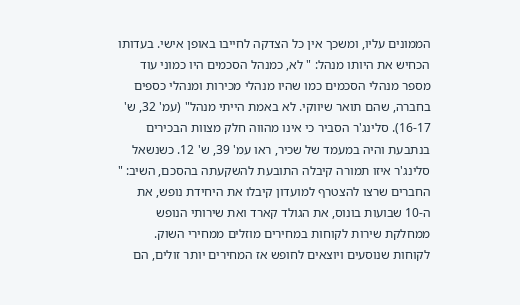הממונים עליו, ומשכך אין כל הצדקה לחייבו באופן אישי. בעדותו הכחיש את היותו מנהל: " לא, כמנהל הסכמים היו כמוני עוד מספר מנהלי הסכמים כמו שהיו מנהלי מכירות ומנהלי כספים בחברה, שהם תואר שיווקי. לא באמת הייתי מנהל" (עמ' 32, ש' 16-17). סלינג'ר הסביר כי אינו מהווה חלק מצוות הבכירים בנתבעת והיה במעמד של שכיר, ראו עמ' 39, ש' 12. כשנשאל סלינג'ר איזו תמורה קיבלה התובעת להשקעתה בהסכם, השיב: " החברים שרצו להצטרף למועדון קיבלו את היחידת נופש, את ה-10 שבועות בונוס, את הגולד קארד ואת שירותי הנופש ממחלקת שירות לקוחות במחירים מוזלים ממחירי השוק. לקוחות שנוסעים ויוצאים לחופש אז המחירים יותר זולים, הם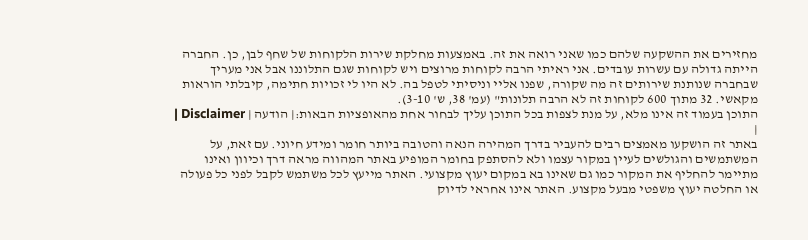מחזירים את ההשקעה שלהם כמו שאני רואה את זה. באמצעות מחלקת שירות הלקוחות של שחף לבן, כן. החברה הייתה גדולה עם עשרות עובדים. אני ראיתי הרבה לקוחות מרוצים ויש לקוחות שגם התלוננו אבל אני מעריך שבחברה שנותנת שירותים זה מה שקורה, שפנו אליי וניסיתי לטפל בה. לא היו לי זכויות חתימה, קיבלתי הוראות מקאשי. 32 מתוך 600 לקוחות זה לא הרבה תלונות" (עמ' 38, ש' 3-10).
התוכן בעמוד זה אינו מלא, על מנת לצפות בכל התוכן עליך לבחור אחת מהאופציות הבאות:| הודעה | Disclaimer |
|
באתר זה הושקעו מאמצים רבים להעביר בדרך המהירה הנאה והטובה ביותר חומר ומידע חיוני. עם זאת, על המשתמשים והגולשים לעיין במקור עצמו ולא להסתפק בחומר המופיע באתר המהווה מראה דרך וכיוון ואינו מתיימר להחליף את המקור כמו גם שאינו בא במקום יעוץ מקצועי. האתר מייעץ לכל משתמש לקבל לפני כל פעולה או החלטה יעוץ משפטי מבעל מקצוע. האתר אינו אחראי לדיוק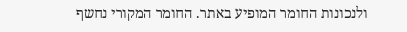ולנכונות החומר המופיע באתר. החומר המקורי נחשף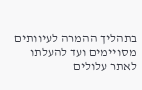בתהליך ההמרה לעיוותים מסויימים ועד להעלתו לאתר עלולים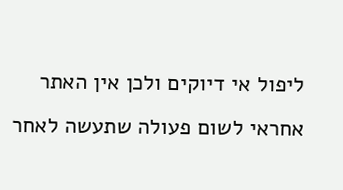ליפול אי דיוקים ולכן אין האתר אחראי לשום פעולה שתעשה לאחר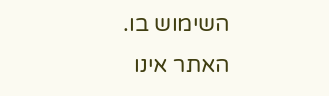השימוש בו. האתר אינו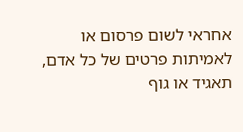אחראי לשום פרסום או לאמיתות פרטים של כל אדם, תאגיד או גוף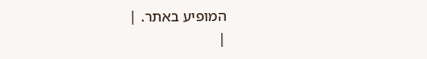המופיע באתר. |
|